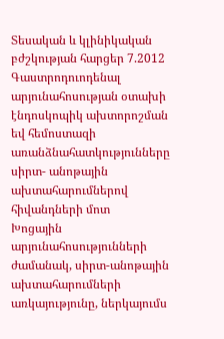Տեսական և կլինիկական բժշկության հարցեր 7.2012
Գաստրոդուոդենալ արյունահոսության օտախի էնդոսկոպիկ ախտորոշման եվ հեմոստազի առանձնահատկությունները սիրտ- անոթային ախտահարումներով հիվանդների մոտ
Խոցային արյունահոսությունների ժամանակ, սիրտ-անոթային ախտահարումների առկայությունը, ներկայումս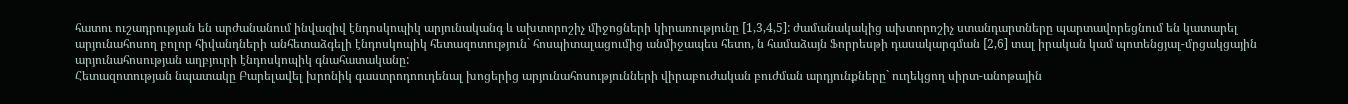հատու ուշադրության են արժանանում ինվազիվ էնդոսկոպիկ արյունականգ և ախտորոշիչ միջոցների կիրառությունը [1,3,4,5]: ժամանակակից ախտորոշիչ ստանդարտները պարտավորեցնում են կատարել արյունահոսող բոլոր հիվանդների անհետաձգելի էնդոսկոպիկ հետազոտություն` հոսպիտալացումից անմիջապես հետո, ն համաձայն Ֆորրեսթի դասակարգման [2,6] տալ իրական կամ պոտենցյալ-մրցակցային արյունահոսության աղբյուրի էնդոսկոպիկ գնահատականը:
Հետազոտության նպատակը Բարելավել խրոնիկ գաստրոդոուդենալ խոցերից արյունահոսությունների վիրաբուժական բուժման արդյունքները` ուղեկցող սիրտ-անոթային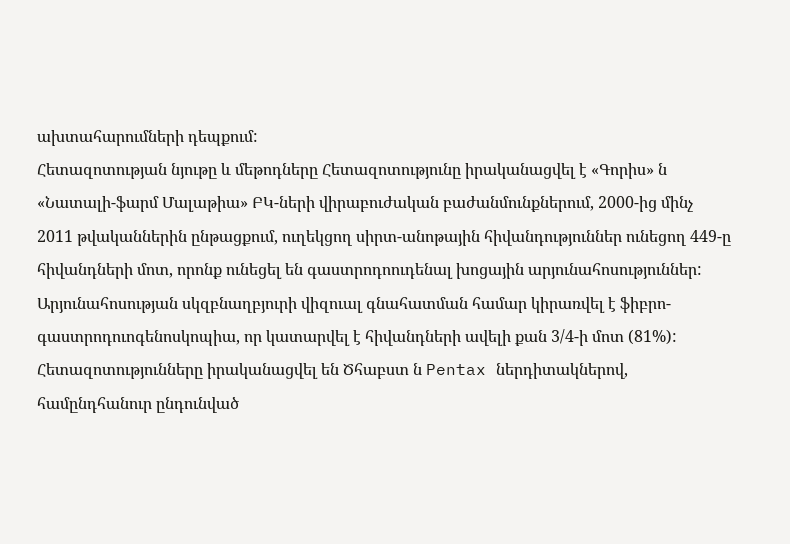ախտահարումների դեպքում:
Հետազոտության նյութը և մեթոդները Հետազոտությունը իրականացվել է «Գորիս» ն «Նատալի-ֆարմ Մալաթիա» ԲԿ-ների վիրաբուժական բաժանմունքներում, 2000-ից մինչ 2011 թվականներին ընթացքում, ուղեկցող սիրտ-անոթային հիվանդություններ ունեցող 449-ը հիվանդների մոտ, որոնք ունեցել են գաստրոդոուդենալ խոցային արյունահոսություններ: Արյունահոսության սկզբնաղբյուրի վիզուալ գնահատման համար կիրառվել է ֆիբրո- գաստրոդուոգենոսկոպիա, որ կատարվել է հիվանդների ավելի քան 3/4-ի մոտ (81%): Հետազոտությունները իրականացվել են Ծհաբստ ն Pentax ներդիտակներով, համընդհանուր ընդունված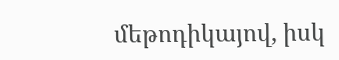մեթոդիկայով, իսկ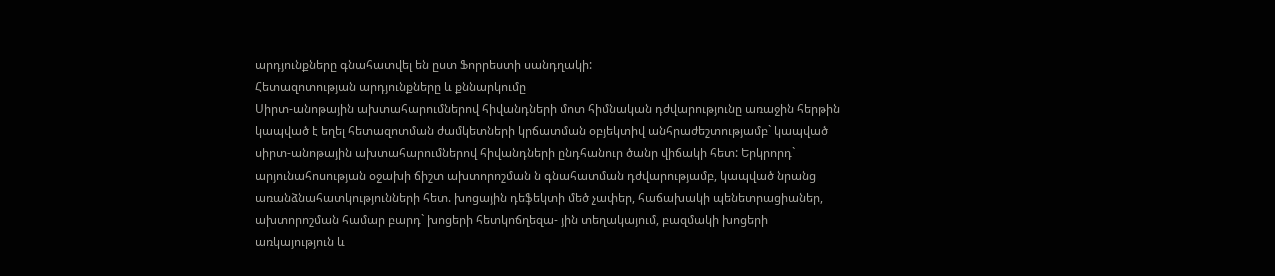արդյունքները գնահատվել են ըստ Ֆորրեստի սանդղակի:
Հետազոտության արդյունքները և քննարկումը
Սիրտ-անոթային ախտահարումներով հիվանդների մոտ հիմնական դժվարությունը առաջին հերթին կապված է եղել հետազոտման ժամկետների կրճատման օբյեկտիվ անհրաժեշտությամբ` կապված սիրտ-անոթային ախտահարումներով հիվանդների ընդհանուր ծանր վիճակի հետ: Երկրորդ` արյունահոսության օջախի ճիշտ ախտորոշման ն գնահատման դժվարությամբ, կապված նրանց առանձնահատկությունների հետ. խոցային դեֆեկտի մեծ չափեր, հաճախակի պենետրացիաներ, ախտորոշման համար բարդ` խոցերի հետկոճղեզա- յին տեղակայում, բազմակի խոցերի առկայություն և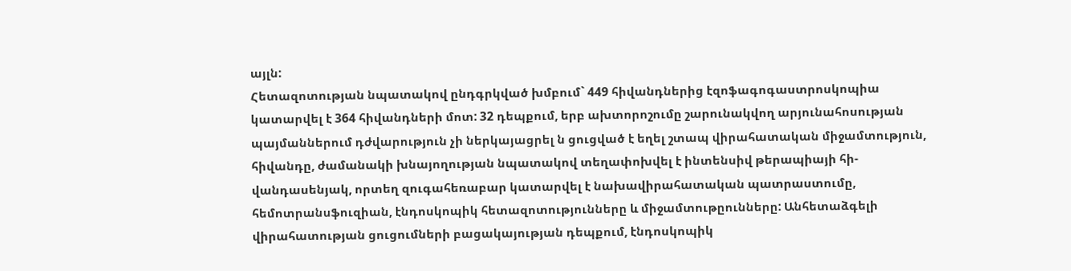այլն:
Հետազոտության նպատակով ընդգրկված խմբում` 449 հիվանդներից էզոֆագոգաստրոսկոպիա կատարվել է 364 հիվանդների մոտ: 32 դեպքում, երբ ախտորոշումը շարունակվող արյունահոսության պայմաններում դժվարություն չի ներկայացրել ն ցուցված է եղել շտապ վիրահատական միջամտություն, հիվանդը, ժամանակի խնայողության նպատակով տեղափոխվել է ինտենսիվ թերապիայի հի-վանդասենյակ, որտեղ զուգահեռաբար կատարվել է նախավիրահատական պատրաստումը, հեմոտրանսֆուզիան, էնդոսկոպիկ հետազոտությունները և միջամտութըունները: Անհետաձգելի վիրահատության ցուցումների բացակայության դեպքում, էնդոսկոպիկ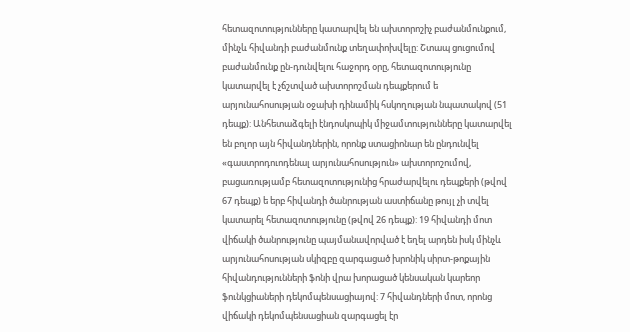հետազոտությունները կատարվել են ախտորոշիչ բաժանմունքում, մինչև հիվանդի բաժանմունք տեղափոխվելը: Շտապ ցուցումով բաժանմունք ըն-դունվելու հաջորդ օրը, հետազոտությունը կատարվել է չճշտված ախտորոշման դեպքերում ե արյունահոսության օջախի դինամիկ հսկողության նպատակով (51 դեպք): Անհետաձգելի էնդոսկոպիկ միջամտությունները կատարվել են բոլոր այն հիվանդներին, որոնք ստացիոնար են ընդունվել «գաստրոդուոդենալ արյունահոսություն» ախտորոշումով, բացառությամբ հետազոտությունից հրաժարվելու դեպքերի (թվով 67 դեպք) ե երբ հիվանդի ծանրության աստիճանը թույլ չի տվել կատարել հետազոտությունը (թվով 26 դեպք): 19 հիվանդի մոտ վիճակի ծանրությունը պայմանավորված է եղել արդեն իսկ մինչև արյունահոսության սկիզբը զարգացած խրոնիկ սիրտ-թոքային հիվանդությունների ֆոնի վրա խորացած կենսական կարեոր ֆունկցիաների դեկոմպենսացիայով: 7 հիվանդների մոտ, որոնց վիճակի դեկոմպենսացիան զարգացել էր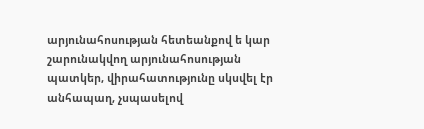արյունահոսության հետեանքով ե կար շարունակվող արյունահոսության պատկեր, վիրահատությունը սկսվել էր անհապաղ, չսպասելով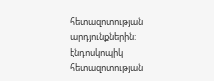հետազոտության արդյունքներին:
էնդոսկոպիկ հետազոտության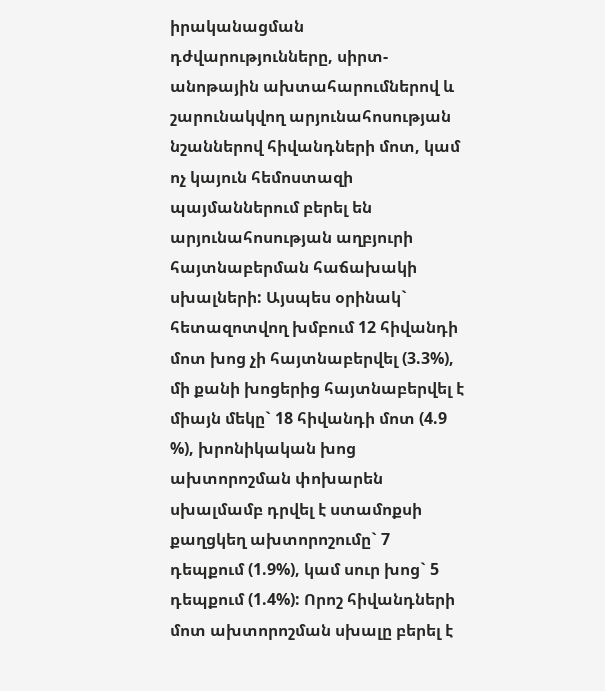իրականացման դժվարությունները, սիրտ-անոթային ախտահարումներով և շարունակվող արյունահոսության նշաններով հիվանդների մոտ, կամ ոչ կայուն հեմոստազի պայմաններում բերել են արյունահոսության աղբյուրի հայտնաբերման հաճախակի սխալների: Այսպես օրինակ` հետազոտվող խմբում 12 հիվանդի մոտ խոց չի հայտնաբերվել (3.3%), մի քանի խոցերից հայտնաբերվել է միայն մեկը` 18 հիվանդի մոտ (4.9 %), խրոնիկական խոց ախտորոշման փոխարեն սխալմամբ դրվել է ստամոքսի քաղցկեղ ախտորոշումը` 7 դեպքում (1.9%), կամ սուր խոց` 5 դեպքում (1.4%): Որոշ հիվանդների մոտ ախտորոշման սխալը բերել է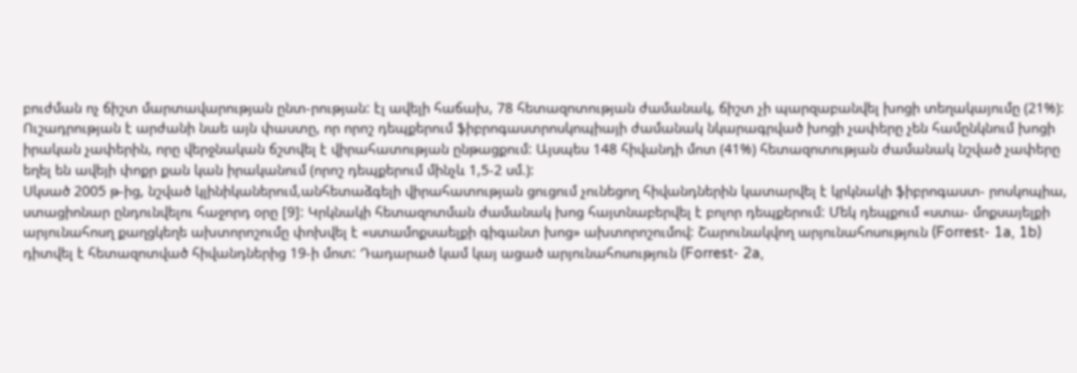բուժման ոչ ճիշտ մարտավարության ընտ-րության: էլ ավելի հաճախ, 78 հետազոտության ժամանակ, ճիշտ չի պարզաբանվել խոցի տեղակայումը (21%): Ուշադրության է արժանի նաե այն փաստը, որ որոշ դեպքերում ֆիբրոգաստրոսկոպիայի ժամանակ նկարագրված խոցի չափերը չեն համընկնում խոցի իրական չափերին, որը վերջնական ճշտվել է վիրահատության ընթացքում: Այսպես 148 հիվանդի մոտ (41%) հետազոտության ժամանակ նշված չափերը եղել են ավեյի փոքր քան կան իրականում (որոշ դեպքերում մինչև 1,5-2 սմ.):
Սկսած 2005 թ-ից, նշված կլինիկաներում,անհետաձգելի վիրահատության ցուցում չունեցող հիվանդներին կատարվել է կրկնակի ֆիբրոգաստ- րոսկոպիա, ստացիոնար ընդունվելու հաջորդ օրը [9]: Կրկնակի հետազոտման ժամանակ խոց հայտնաբերվել է բոլոր դեպքերում: Մեկ դեպքում «ստա- մոքսայելքի արյունահոսղ քաղցկեղե ախտորոշումը փոխվել է «ստամոքսաելքի գիգանտ խոց» ախտորոշումով: Շարունակվող արյունահոսություն (Forrest- 1a, 1b) դիտվել է հետազոտված հիվանդներից 19-ի մոտ: Դադարած կամ կայ ացած արյունահոսություն (Forrest- 2a,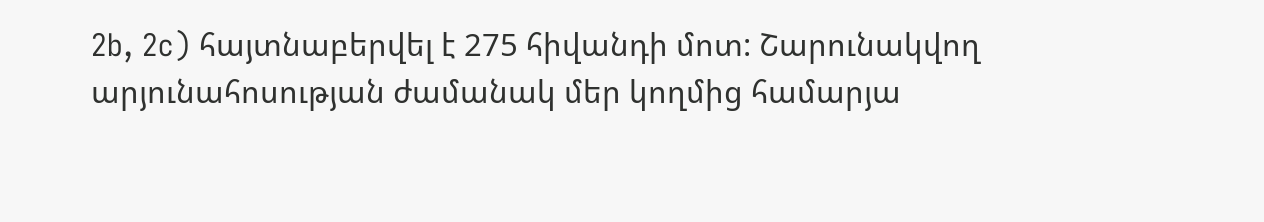2b, 2c) հայտնաբերվել է 275 հիվանդի մոտ: Շարունակվող արյունահոսության ժամանակ մեր կողմից համարյա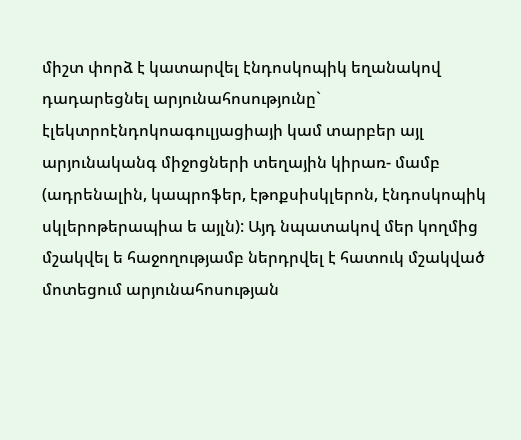միշտ փորձ է կատարվել էնդոսկոպիկ եղանակով դադարեցնել արյունահոսությունը` էլեկտրոէնդոկոագուլյացիայի կամ տարբեր այլ արյունականգ միջոցների տեղային կիրառ- մամբ (ադրենալին, կապրոֆեր, էթոքսիսկլերոն, էնդոսկոպիկ սկլերոթերապիա ե այլն): Այդ նպատակով մեր կողմից մշակվել ե հաջողությամբ ներդրվել է հատուկ մշակված մոտեցում արյունահոսության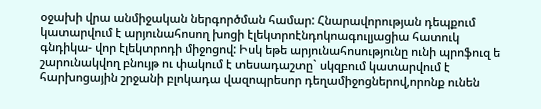օջախի վրա անմիջական ներգործման համար: Հնարավորության դեպքում կատարվում է արյունահոսող խոցի էլեկտրոէնդոկոագուլյացիա հատուկ գնդիկա- վոր էլեկտրոդի միջոցով: Իսկ եթե արյունահոսությունը ունի պրոֆուզ ե շարունակվող բնույթ ու փակում է տեսադաշտը` սկզբում կատարվում է հարխոցային շրջանի բլոկադա վազոպրեսոր դեղամիջոցներով,որոնք ունեն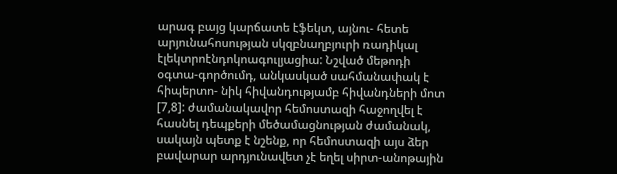արագ բայց կարճատե էֆեկտ, այնու- հետե արյունահոսության սկզբնաղբյուրի ռադիկալ էլեկտրոէնդոկոագուլյացիա: Նշված մեթոդի օգտա-գործումդ, անկասկած սահմանափակ է հիպերտո- նիկ հիվանդությամբ հիվանդների մոտ [7,8]: ժամանակավոր հեմոստազի հաջողվել է հասնել դեպքերի մեծամացնության ժամանակ, սակայն պետք է նշենք, որ հեմոստազի այս ձեր բավարար արդյունավետ չէ եղել սիրտ-անոթային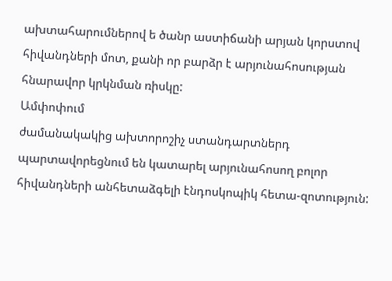ախտահարումներով ե ծանր աստիճանի արյան կորստով հիվանդների մոտ, քանի որ բարձր է արյունահոսության հնարավոր կրկնման ռիսկը:
Ամփոփում
ժամանակակից ախտորոշիչ ստանդարտներդ պարտավորեցնում են կատարել արյունահոսող բոլոր հիվանդների անհետաձգելի էնդոսկոպիկ հետա-զոտություն: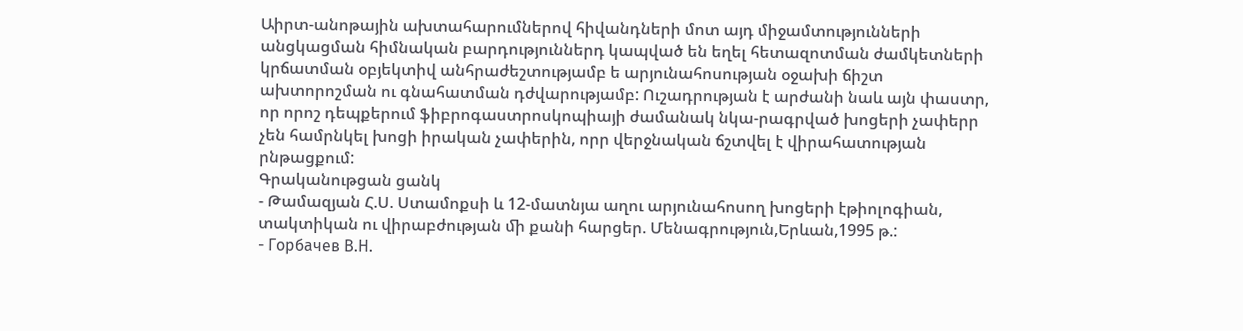Աիրտ-անոթային ախտահարումներով հիվանդների մոտ այդ միջամտությունների անցկացման հիմնական բարդություններդ կապված են եղել հետազոտման ժամկետների կրճատման օբյեկտիվ անհրաժեշտությամբ ե արյունահոսության օջախի ճիշտ ախտորոշման ու գնահատման դժվարությամբ: Ուշադրության է արժանի նաև այն փաստր, որ որոշ դեպքերում ֆիբրոգաստրոսկոպիայի ժամանակ նկա-րագրված խոցերի չափերր չեն համրնկել խոցի իրական չափերին, որր վերջնական ճշտվել է վիրահատության րնթացքում:
Գրականութցան ցանկ
- Թամազյան Հ.Ս. Ստամոքսի և 12-մատնյա աղու արյունահոսող խոցերի էթիոլոգիան, տակտիկան ու վիրաբժության ﬕ քանի հարցեր. Մենագրություն,Երևան,1995 թ.:
- Горбачев В.Н.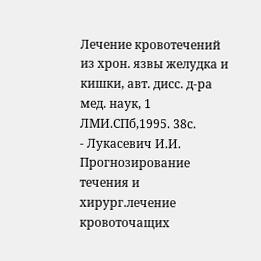Лечение кровотечений из хрон. язвы желудка и кишки, авт. дисс. д-ра мед. наук, 1 ЛМИ.СПб,1995. 38с.
- Лукасевич И.И. Прогнозирование течения и хирург.лечение кровоточащих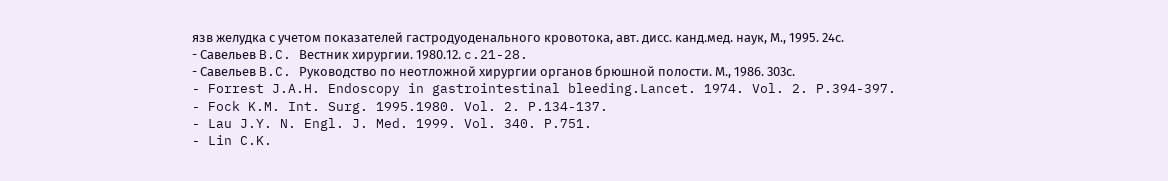язв желудка с учетом показателей гастродуоденального кровотока, авт. дисс. канд.мед. наук, М., 1995. 24с.
- Савельев B.C. Вестник хирургии. 1980.12. c.21-28.
- Савельев B.C. Руководство по неотложной хирургии органов брюшной полости. М., 1986. 303с.
- Forrest J.A.H. Endoscopy in gastrointestinal bleeding.Lancet. 1974. Vol. 2. P.394-397.
- Fock K.M. Int. Surg. 1995.1980. Vol. 2. P.134-137.
- Lau J.Y. N. Engl. J. Med. 1999. Vol. 340. P.751.
- Lin C.K.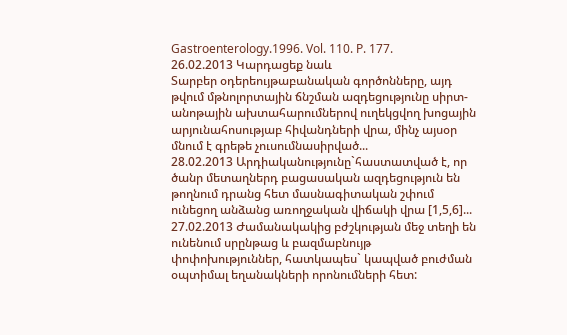Gastroenterology.1996. Vol. 110. P. 177.
26.02.2013 Կարդացեք նաև
Տարբեր օդերեույթաբանական գործոնները, այդ թվում մթնոլորտային ճնշման ազդեցությունը սիրտ-անոթային ախտահարումներով ուղեկցվող խոցային արյունահոսությաբ հիվանդների վրա, մինչ այսօր մնում է գրեթե չուսումնասիրված...
28.02.2013 Արդիականությունը`հաստատված է, որ ծանր մետաղներդ բացասական ազդեցություն են թողնում դրանց հետ մասնագիտական շփում ունեցող անձանց առողջական վիճակի վրա [1,5,6]...
27.02.2013 Ժամանակակից բժշկության մեջ տեղի են ունենում սրընթաց և բազմաբնույթ փոփոխություններ, հատկապես` կապված բուժման օպտիմալ եղանակների որոնումների հետ: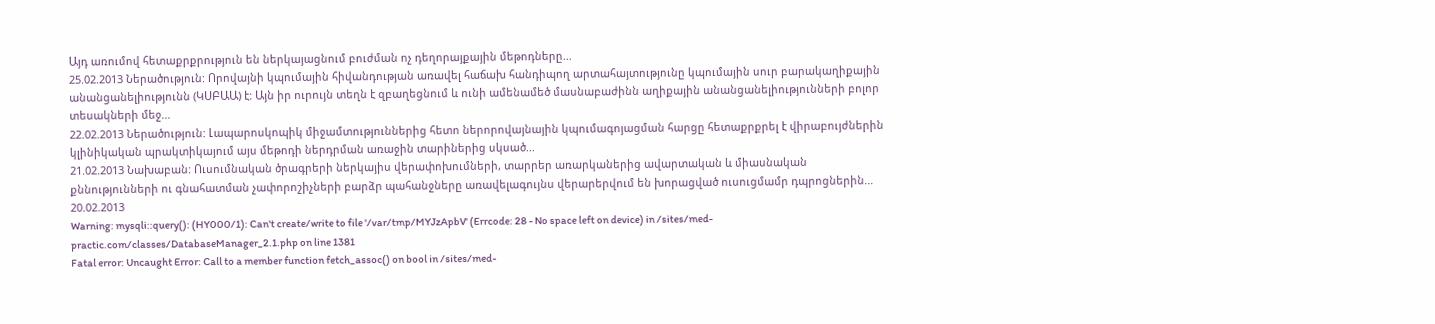Այդ առումով հետաքրքրություն են ներկայացնում բուժման ոչ դեղորայքային մեթոդները...
25.02.2013 Ներածություն: Որովայնի կպումային հիվանդության առավել հաճախ հանդիպող արտահայտությունը կպումային սուր բարակաղիքային անանցանելիությունն (ԿՍԲԱԱ) է: Այն իր ուրույն տեղն է զբաղեցնում և ունի ամենամեծ մասնաբաժինն աղիքային անանցանելիությունների բոլոր տեսակների մեջ...
22.02.2013 Ներածություն: Լապարոսկոպիկ միջամտություններից հետո ներորովայնային կպումագոյացման հարցը հետաքրքրել է վիրաբույժներին կլինիկական պրակտիկայում այս մեթոդի ներդրման առաջին տարիներից սկսած...
21.02.2013 Նախաբան: Ուսումնական ծրագրերի ներկայիս վերափոխումների, տարրեր առարկաներից ավարտական և միասնական քննությունների ու գնահատման չափորոշիչների բարձր պահանջները առավելագույնս վերարերվում են խորացված ուսուցմամր դպրոցներին...
20.02.2013
Warning: mysqli::query(): (HY000/1): Can't create/write to file '/var/tmp/MYJzApbV' (Errcode: 28 - No space left on device) in /sites/med-practic.com/classes/DatabaseManager_2.1.php on line 1381
Fatal error: Uncaught Error: Call to a member function fetch_assoc() on bool in /sites/med-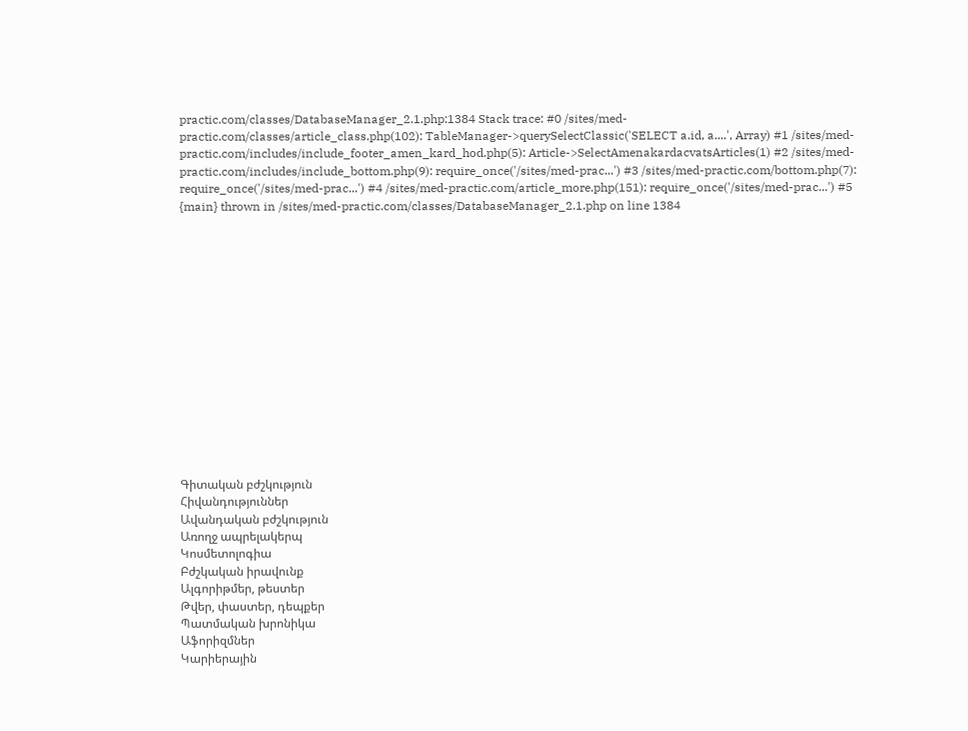practic.com/classes/DatabaseManager_2.1.php:1384 Stack trace: #0 /sites/med-practic.com/classes/article_class.php(102): TableManager->querySelectClassic('SELECT a.id, a....', Array) #1 /sites/med-practic.com/includes/include_footer_amen_kard_hod.php(5): Article->SelectAmenakardacvatsArticles(1) #2 /sites/med-practic.com/includes/include_bottom.php(9): require_once('/sites/med-prac...') #3 /sites/med-practic.com/bottom.php(7): require_once('/sites/med-prac...') #4 /sites/med-practic.com/article_more.php(151): require_once('/sites/med-prac...') #5 {main} thrown in /sites/med-practic.com/classes/DatabaseManager_2.1.php on line 1384















Գիտական բժշկություն
Հիվանդություններ
Ավանդական բժշկություն
Առողջ ապրելակերպ
Կոսմետոլոգիա
Բժշկական իրավունք
Ալգորիթմեր, թեստեր
Թվեր, փաստեր, դեպքեր
Պատմական խրոնիկա
Աֆորիզմներ
Կարիերային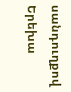սանդուղքով
Երեխա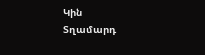Կին
Տղամարդ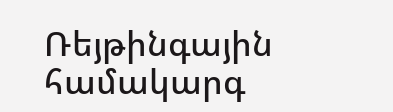Ռեյթինգային համակարգ